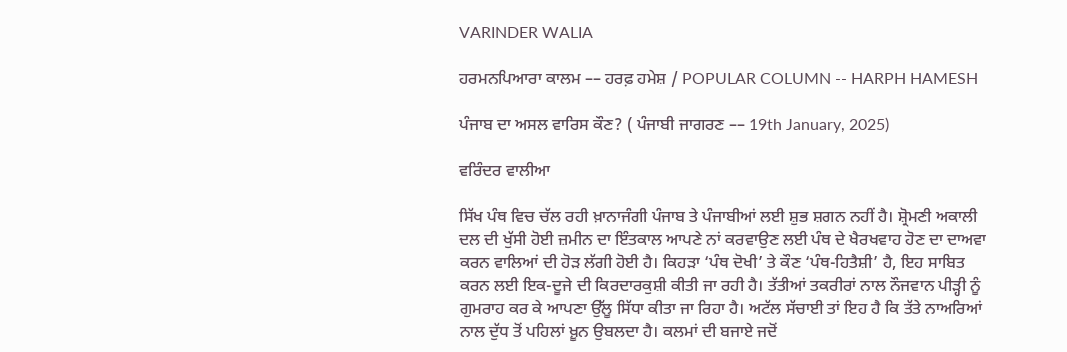VARINDER WALIA

ਹਰਮਨਪਿਆਰਾ ਕਾਲਮ –– ਹਰਫ਼ ਹਮੇਸ਼ / POPULAR COLUMN -- HARPH HAMESH

ਪੰਜਾਬ ਦਾ ਅਸਲ ਵਾਰਿਸ ਕੌਣ? ( ਪੰਜਾਬੀ ਜਾਗਰਣ –– 19th January, 2025)

ਵਰਿੰਦਰ ਵਾਲੀਆ

ਸਿੱਖ ਪੰਥ ਵਿਚ ਚੱਲ ਰਹੀ ਖ਼ਾਨਾਜੰਗੀ ਪੰਜਾਬ ਤੇ ਪੰਜਾਬੀਆਂ ਲਈ ਸ਼ੁਭ ਸ਼ਗਨ ਨਹੀਂ ਹੈ। ਸ਼੍ਰੋਮਣੀ ਅਕਾਲੀ ਦਲ ਦੀ ਖੁੱਸੀ ਹੋਈ ਜ਼ਮੀਨ ਦਾ ਇੰਤਕਾਲ ਆਪਣੇ ਨਾਂ ਕਰਵਾਉਣ ਲਈ ਪੰਥ ਦੇ ਖੈਰਖਵਾਹ ਹੋਣ ਦਾ ਦਾਅਵਾ ਕਰਨ ਵਾਲਿਆਂ ਦੀ ਹੋੜ ਲੱਗੀ ਹੋਈ ਹੈ। ਕਿਹੜਾ ‘ਪੰਥ ਦੋਖੀ’ ਤੇ ਕੌਣ ‘ਪੰਥ-ਹਿਤੈਸ਼ੀ’ ਹੈ, ਇਹ ਸਾਬਿਤ ਕਰਨ ਲਈ ਇਕ-ਦੂਜੇ ਦੀ ਕਿਰਦਾਰਕੁਸ਼ੀ ਕੀਤੀ ਜਾ ਰਹੀ ਹੈ। ਤੱਤੀਆਂ ਤਕਰੀਰਾਂ ਨਾਲ ਨੌਜਵਾਨ ਪੀੜ੍ਹੀ ਨੂੰ ਗੁਮਰਾਹ ਕਰ ਕੇ ਆਪਣਾ ਉੱਲੂ ਸਿੱਧਾ ਕੀਤਾ ਜਾ ਰਿਹਾ ਹੈ। ਅਟੱਲ ਸੱਚਾਈ ਤਾਂ ਇਹ ਹੈ ਕਿ ਤੱਤੇ ਨਾਅਰਿਆਂ ਨਾਲ ਦੁੱਧ ਤੋਂ ਪਹਿਲਾਂ ਖ਼ੂਨ ਉਬਲਦਾ ਹੈ। ਕਲਮਾਂ ਦੀ ਬਜਾਏ ਜਦੋਂ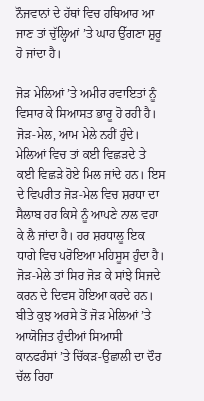ਨੌਜਵਾਨਾਂ ਦੇ ਹੱਥਾਂ ਵਿਚ ਹਥਿਆਰ ਆ ਜਾਣ ਤਾਂ ਚੁੱਲ੍ਹਿਆਂ ’ਤੇ ਘਾਹ ਉੱਗਣਾ ਸ਼ੁਰੂ ਹੋ ਜਾਂਦਾ ਹੈ।

ਜੋੜ ਮੇਲਿਆਂ ’ਤੇ ਅਮੀਰ ਰਵਾਇਤਾਂ ਨੂੰ ਵਿਸਾਰ ਕੇ ਸਿਆਸਤ ਭਾਰੂ ਹੋ ਰਹੀ ਹੈ। ਜੋੜ-ਮੇਲ, ਆਮ ਮੇਲੇ ਨਹੀਂ ਹੁੰਦੇ। ਮੇਲਿਆਂ ਵਿਚ ਤਾਂ ਕਈ ਵਿਛੜਦੇ ਤੇ ਕਈ ਵਿਛੜੇ ਹੋਏ ਮਿਲ ਜਾਂਦੇ ਹਨ। ਇਸ ਦੇ ਵਿਪਰੀਤ ਜੋੜ-ਮੇਲ ਵਿਚ ਸ਼ਰਧਾ ਦਾ ਸੈਲਾਬ ਹਰ ਕਿਸੇ ਨੂੰ ਆਪਣੇ ਨਾਲ ਵਹਾ ਕੇ ਲੈ ਜਾਂਦਾ ਹੈ। ਹਰ ਸ਼ਰਧਾਲੂ ਇਕ ਧਾਗੇ ਵਿਚ ਪਰੋਇਆ ਮਹਿਸੂਸ ਹੁੰਦਾ ਹੈ। ਜੋੜ-ਮੇਲੇ ਤਾਂ ਸਿਰ ਜੋੜ ਕੇ ਸਾਂਝੇ ਸਿਜਦੇ ਕਰਨ ਦੇ ਦਿਵਸ ਹੋਇਆ ਕਰਦੇ ਹਨ। ਬੀਤੇ ਕੁਝ ਅਰਸੇ ਤੋਂ ਜੋੜ ਮੇਲਿਆਂ ’ਤੇ ਆਯੋਜਿਤ ਹੁੰਦੀਆਂ ਸਿਆਸੀ ਕਾਨਫਰੰਸਾਂ ’ਤੇ ਚਿੱਕੜ-ਉਛਾਲੀ ਦਾ ਦੌਰ ਚੱਲ ਰਿਹਾ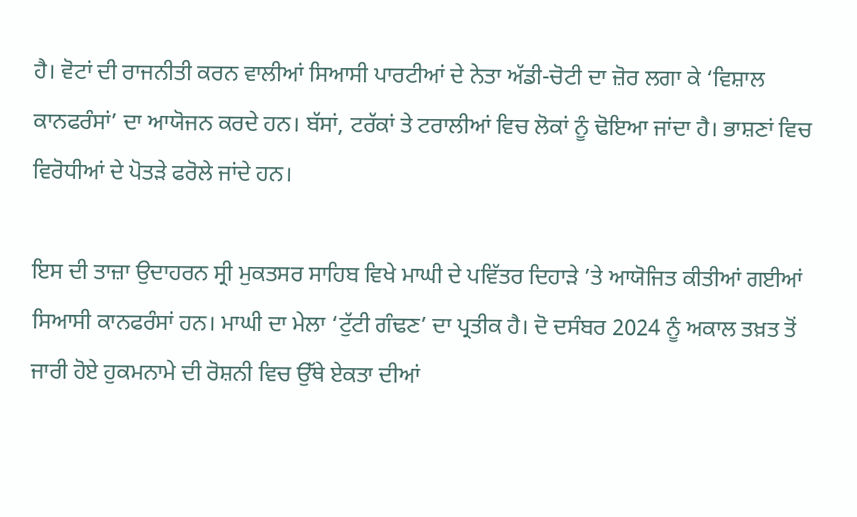ਹੈ। ਵੋਟਾਂ ਦੀ ਰਾਜਨੀਤੀ ਕਰਨ ਵਾਲੀਆਂ ਸਿਆਸੀ ਪਾਰਟੀਆਂ ਦੇ ਨੇਤਾ ਅੱਡੀ-ਚੋਟੀ ਦਾ ਜ਼ੋਰ ਲਗਾ ਕੇ ‘ਵਿਸ਼ਾਲ ਕਾਨਫਰੰਸਾਂ’ ਦਾ ਆਯੋਜਨ ਕਰਦੇ ਹਨ। ਬੱਸਾਂ, ਟਰੱਕਾਂ ਤੇ ਟਰਾਲੀਆਂ ਵਿਚ ਲੋਕਾਂ ਨੂੰ ਢੋਇਆ ਜਾਂਦਾ ਹੈ। ਭਾਸ਼ਣਾਂ ਵਿਚ ਵਿਰੋਧੀਆਂ ਦੇ ਪੋਤੜੇ ਫਰੋਲੇ ਜਾਂਦੇ ਹਨ।

ਇਸ ਦੀ ਤਾਜ਼ਾ ਉਦਾਹਰਨ ਸ੍ਰੀ ਮੁਕਤਸਰ ਸਾਹਿਬ ਵਿਖੇ ਮਾਘੀ ਦੇ ਪਵਿੱਤਰ ਦਿਹਾੜੇ ’ਤੇ ਆਯੋਜਿਤ ਕੀਤੀਆਂ ਗਈਆਂ ਸਿਆਸੀ ਕਾਨਫਰੰਸਾਂ ਹਨ। ਮਾਘੀ ਦਾ ਮੇਲਾ ‘ਟੁੱਟੀ ਗੰਢਣ’ ਦਾ ਪ੍ਰਤੀਕ ਹੈ। ਦੋ ਦਸੰਬਰ 2024 ਨੂੰ ਅਕਾਲ ਤਖ਼ਤ ਤੋਂ ਜਾਰੀ ਹੋਏ ਹੁਕਮਨਾਮੇ ਦੀ ਰੋਸ਼ਨੀ ਵਿਚ ਉੱਥੇ ਏਕਤਾ ਦੀਆਂ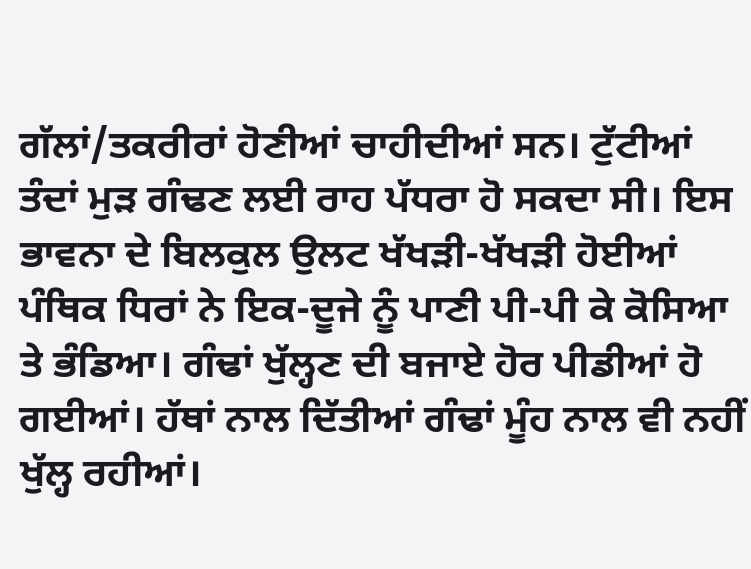ਗੱਲਾਂ/ਤਕਰੀਰਾਂ ਹੋਣੀਆਂ ਚਾਹੀਦੀਆਂ ਸਨ। ਟੁੱਟੀਆਂ ਤੰਦਾਂ ਮੁੜ ਗੰਢਣ ਲਈ ਰਾਹ ਪੱਧਰਾ ਹੋ ਸਕਦਾ ਸੀ। ਇਸ ਭਾਵਨਾ ਦੇ ਬਿਲਕੁਲ ਉਲਟ ਖੱਖੜੀ-ਖੱਖੜੀ ਹੋਈਆਂ ਪੰਥਿਕ ਧਿਰਾਂ ਨੇ ਇਕ-ਦੂਜੇ ਨੂੰ ਪਾਣੀ ਪੀ-ਪੀ ਕੇ ਕੋਸਿਆ ਤੇ ਭੰਡਿਆ। ਗੰਢਾਂ ਖੁੱਲ੍ਹਣ ਦੀ ਬਜਾਏ ਹੋਰ ਪੀਡੀਆਂ ਹੋ ਗਈਆਂ। ਹੱਥਾਂ ਨਾਲ ਦਿੱਤੀਆਂ ਗੰਢਾਂ ਮੂੰਹ ਨਾਲ ਵੀ ਨਹੀਂ ਖੁੱਲ੍ਹ ਰਹੀਆਂ।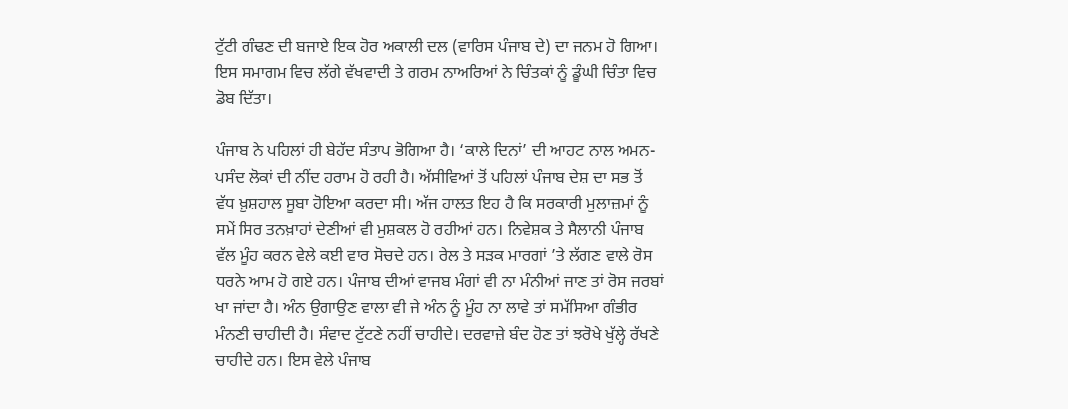ਟੁੱਟੀ ਗੰਢਣ ਦੀ ਬਜਾਏ ਇਕ ਹੋਰ ਅਕਾਲੀ ਦਲ (ਵਾਰਿਸ ਪੰਜਾਬ ਦੇ) ਦਾ ਜਨਮ ਹੋ ਗਿਆ। ਇਸ ਸਮਾਗਮ ਵਿਚ ਲੱਗੇ ਵੱਖਵਾਦੀ ਤੇ ਗਰਮ ਨਾਅਰਿਆਂ ਨੇ ਚਿੰਤਕਾਂ ਨੂੰ ਡੂੰਘੀ ਚਿੰਤਾ ਵਿਚ ਡੋਬ ਦਿੱਤਾ।

ਪੰਜਾਬ ਨੇ ਪਹਿਲਾਂ ਹੀ ਬੇਹੱਦ ਸੰਤਾਪ ਭੋਗਿਆ ਹੈ। ‘ਕਾਲੇ ਦਿਨਾਂ’ ਦੀ ਆਹਟ ਨਾਲ ਅਮਨ-ਪਸੰਦ ਲੋਕਾਂ ਦੀ ਨੀਂਦ ਹਰਾਮ ਹੋ ਰਹੀ ਹੈ। ਅੱਸੀਵਿਆਂ ਤੋਂ ਪਹਿਲਾਂ ਪੰਜਾਬ ਦੇਸ਼ ਦਾ ਸਭ ਤੋਂ ਵੱਧ ਖ਼ੁਸ਼ਹਾਲ ਸੂਬਾ ਹੋਇਆ ਕਰਦਾ ਸੀ। ਅੱਜ ਹਾਲਤ ਇਹ ਹੈ ਕਿ ਸਰਕਾਰੀ ਮੁਲਾਜ਼ਮਾਂ ਨੂੰ ਸਮੇਂ ਸਿਰ ਤਨਖ਼ਾਹਾਂ ਦੇਣੀਆਂ ਵੀ ਮੁਸ਼ਕਲ ਹੋ ਰਹੀਆਂ ਹਨ। ਨਿਵੇਸ਼ਕ ਤੇ ਸੈਲਾਨੀ ਪੰਜਾਬ ਵੱਲ ਮੂੰਹ ਕਰਨ ਵੇਲੇ ਕਈ ਵਾਰ ਸੋਚਦੇ ਹਨ। ਰੇਲ ਤੇ ਸੜਕ ਮਾਰਗਾਂ ’ਤੇ ਲੱਗਣ ਵਾਲੇ ਰੋਸ ਧਰਨੇ ਆਮ ਹੋ ਗਏ ਹਨ। ਪੰਜਾਬ ਦੀਆਂ ਵਾਜਬ ਮੰਗਾਂ ਵੀ ਨਾ ਮੰਨੀਆਂ ਜਾਣ ਤਾਂ ਰੋਸ ਜਰਬਾਂ ਖਾ ਜਾਂਦਾ ਹੈ। ਅੰਨ ਉਗਾਉਣ ਵਾਲਾ ਵੀ ਜੇ ਅੰਨ ਨੂੰ ਮੂੰਹ ਨਾ ਲਾਵੇ ਤਾਂ ਸਮੱਸਿਆ ਗੰਭੀਰ ਮੰਨਣੀ ਚਾਹੀਦੀ ਹੈ। ਸੰਵਾਦ ਟੁੱਟਣੇ ਨਹੀਂ ਚਾਹੀਦੇ। ਦਰਵਾਜ਼ੇ ਬੰਦ ਹੋਣ ਤਾਂ ਝਰੋਖੇ ਖੁੱਲ੍ਹੇ ਰੱਖਣੇ ਚਾਹੀਦੇ ਹਨ। ਇਸ ਵੇਲੇ ਪੰਜਾਬ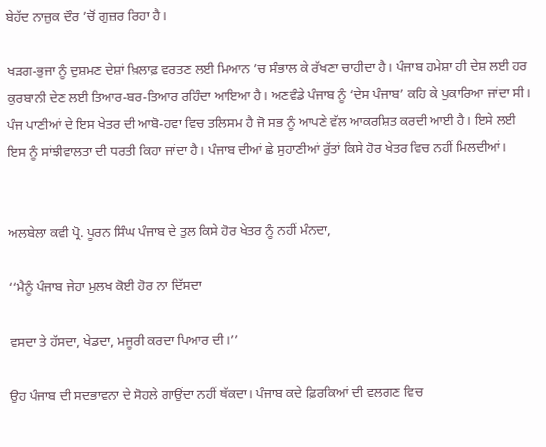ਬੇਹੱਦ ਨਾਜ਼ੁਕ ਦੌਰ ’ਚੋਂ ਗੁਜ਼ਰ ਰਿਹਾ ਹੈ।

ਖੜਗ-ਭੁਜਾ ਨੂੰ ਦੁਸ਼ਮਣ ਦੇਸ਼ਾਂ ਖ਼ਿਲਾਫ਼ ਵਰਤਣ ਲਈ ਮਿਆਨ ’ਚ ਸੰਭਾਲ ਕੇ ਰੱਖਣਾ ਚਾਹੀਦਾ ਹੈ। ਪੰਜਾਬ ਹਮੇਸ਼ਾ ਹੀ ਦੇਸ਼ ਲਈ ਹਰ ਕੁਰਬਾਨੀ ਦੇਣ ਲਈ ਤਿਆਰ-ਬਰ-ਤਿਆਰ ਰਹਿੰਦਾ ਆਇਆ ਹੈ। ਅਣਵੰਡੇ ਪੰਜਾਬ ਨੂੰ ‘ਦੇਸ ਪੰਜਾਬ’ ਕਹਿ ਕੇ ਪੁਕਾਰਿਆ ਜਾਂਦਾ ਸੀ। ਪੰਜ ਪਾਣੀਆਂ ਦੇ ਇਸ ਖੇਤਰ ਦੀ ਆਬੋ-ਹਵਾ ਵਿਚ ਤਲਿਸਮ ਹੈ ਜੋ ਸਭ ਨੂੰ ਆਪਣੇ ਵੱਲ ਆਕਰਸ਼ਿਤ ਕਰਦੀ ਆਈ ਹੈ। ਇਸੇ ਲਈ ਇਸ ਨੂੰ ਸਾਂਝੀਵਾਲਤਾ ਦੀ ਧਰਤੀ ਕਿਹਾ ਜਾਂਦਾ ਹੈ। ਪੰਜਾਬ ਦੀਆਂ ਛੇ ਸੁਹਾਣੀਆਂ ਰੁੱਤਾਂ ਕਿਸੇ ਹੋਰ ਖੇਤਰ ਵਿਚ ਨਹੀਂ ਮਿਲਦੀਆਂ।


ਅਲਬੇਲਾ ਕਵੀ ਪ੍ਰੋ. ਪੂਰਨ ਸਿੰਘ ਪੰਜਾਬ ਦੇ ਤੁਲ ਕਿਸੇ ਹੋਰ ਖੇਤਰ ਨੂੰ ਨਹੀਂ ਮੰਨਦਾ,

‘‘ਮੈਨੂੰ ਪੰਜਾਬ ਜੇਹਾ ਮੁਲਖ ਕੋਈ ਹੋਰ ਨਾ ਦਿੱਸਦਾ

ਵਸਦਾ ਤੇ ਹੱਸਦਾ, ਖੇਡਦਾ, ਮਜੂਰੀ ਕਰਦਾ ਪਿਆਰ ਦੀ।’’

ਉਹ ਪੰਜਾਬ ਦੀ ਸਦਭਾਵਨਾ ਦੇ ਸੋਹਲੇ ਗਾਉਂਦਾ ਨਹੀਂ ਥੱਕਦਾ। ਪੰਜਾਬ ਕਦੇ ਫ਼ਿਰਕਿਆਂ ਦੀ ਵਲਗਣ ਵਿਚ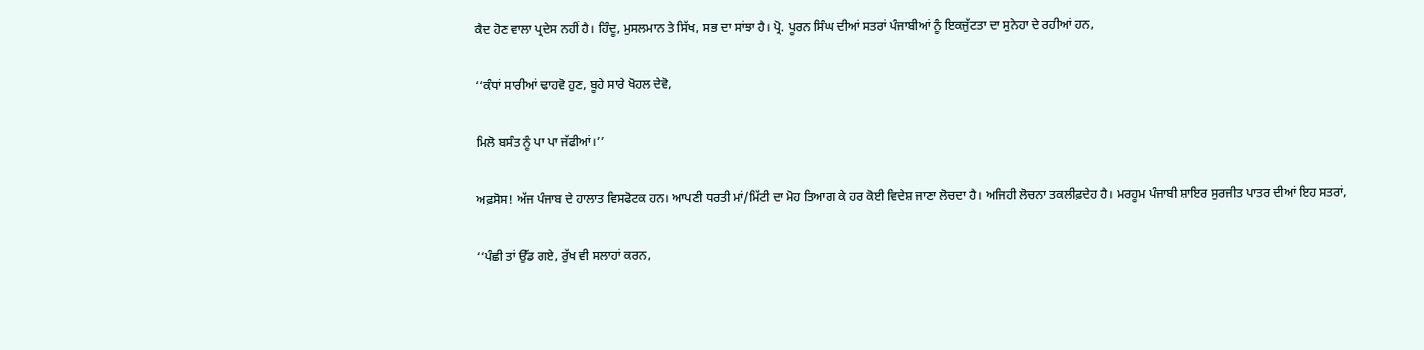ਕੈਦ ਹੋਣ ਵਾਲਾ ਪ੍ਰਦੇਸ ਨਹੀਂ ਹੈ। ਹਿੰਦੂ, ਮੁਸਲਮਾਨ ਤੇ ਸਿੱਖ, ਸਭ ਦਾ ਸਾਂਝਾ ਹੈ। ਪ੍ਰੋ. ਪੂਰਨ ਸਿੰਘ ਦੀਆਂ ਸਤਰਾਂ ਪੰਜਾਬੀਆਂ ਨੂੰ ਇਕਜੁੱਟਤਾ ਦਾ ਸੁਨੇਹਾ ਦੇ ਰਹੀਆਂ ਹਨ,

‘‘ਕੰਧਾਂ ਸਾਰੀਆਂ ਢਾਹਵੋ ਹੁਣ, ਬੂਹੇ ਸਾਰੇ ਖੋਹਲ ਦੇਵੋ,

ਮਿਲੋ ਬਸੰਤ ਨੂੰ ਪਾ ਪਾ ਜੱਫੀਆਂ।’’

ਅਫ਼ਸੋਸ! ਅੱਜ ਪੰਜਾਬ ਦੇ ਹਾਲਾਤ ਵਿਸਫੋਟਕ ਹਨ। ਆਪਣੀ ਧਰਤੀ ਮਾਂ/ਮਿੱਟੀ ਦਾ ਮੋਹ ਤਿਆਗ ਕੇ ਹਰ ਕੋਈ ਵਿਦੇਸ਼ ਜਾਣਾ ਲੋਚਦਾ ਹੈ। ਅਜਿਹੀ ਲੋਚਨਾ ਤਕਲੀਫ਼ਦੇਹ ਹੈ। ਮਰਹੂਮ ਪੰਜਾਬੀ ਸ਼ਾਇਰ ਸੁਰਜੀਤ ਪਾਤਰ ਦੀਆਂ ਇਹ ਸਤਰਾਂ,

‘‘ਪੰਛੀ ਤਾਂ ਉੱਡ ਗਏ, ਰੁੱਖ ਵੀ ਸਲਾਹਾਂ ਕਰਨ,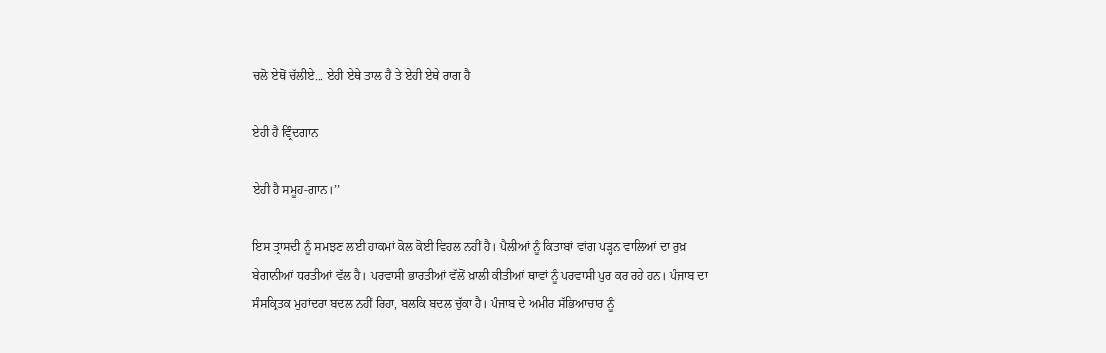ਚਲੋ ਏਥੋਂ ਚੱਲੀਏ... ਏਹੀ ਏਥੇ ਤਾਲ ਹੈ ਤੇ ਏਹੀ ਏਥੇ ਰਾਗ ਹੈ

ਏਹੀ ਹੈ ਵ੍ਰਿੰਦਗਾਨ

ਏਹੀ ਹੈ ਸਮੂਹ-ਗਾਨ।’’

ਇਸ ਤ੍ਰਾਸਦੀ ਨੂੰ ਸਮਝਣ ਲਈ ਹਾਕਮਾਂ ਕੋਲ ਕੋਈ ਵਿਹਲ ਨਹੀਂ ਹੈ। ਪੈਲੀਆਂ ਨੂੰ ਕਿਤਾਬਾਂ ਵਾਂਗ ਪੜ੍ਹਨ ਵਾਲਿਆਂ ਦਾ ਰੁਖ਼ ਬੇਗਾਨੀਆਂ ਧਰਤੀਆਂ ਵੱਲ ਹੈ। ਪਰਵਾਸੀ ਭਾਰਤੀਆਂ ਵੱਲੋਂ ਖ਼ਾਲੀ ਕੀਤੀਆਂ ਥਾਵਾਂ ਨੂੰ ਪਰਵਾਸੀ ਪੁਰ ਕਰ ਰਹੇ ਹਨ। ਪੰਜਾਬ ਦਾ ਸੰਸਕ੍ਰਿਤਕ ਮੁਹਾਂਦਰਾ ਬਦਲ ਨਹੀਂ ਰਿਹਾ, ਬਲਕਿ ਬਦਲ ਚੁੱਕਾ ਹੈ। ਪੰਜਾਬ ਦੇ ਅਮੀਰ ਸੱਭਿਆਚਾਰ ਨੂੰ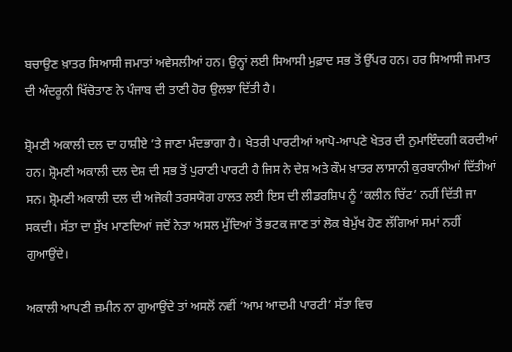ਬਚਾਉਣ ਖ਼ਾਤਰ ਸਿਆਸੀ ਜਮਾਤਾਂ ਅਵੇਸਲੀਆਂ ਹਨ। ਉਨ੍ਹਾਂ ਲਈ ਸਿਆਸੀ ਮੁਫ਼ਾਦ ਸਭ ਤੋਂ ਉੱਪਰ ਹਨ। ਹਰ ਸਿਆਸੀ ਜਮਾਤ ਦੀ ਅੰਦਰੂਨੀ ਖਿੱਚੋਤਾਣ ਨੇ ਪੰਜਾਬ ਦੀ ਤਾਣੀ ਹੋਰ ਉਲਝਾ ਦਿੱਤੀ ਹੈ।

ਸ਼੍ਰੋਮਣੀ ਅਕਾਲੀ ਦਲ ਦਾ ਹਾਸ਼ੀਏ ’ਤੇ ਜਾਣਾ ਮੰਦਭਾਗਾ ਹੈ। ਖੇਤਰੀ ਪਾਰਟੀਆਂ ਆਪੋ-ਆਪਣੇ ਖੇਤਰ ਦੀ ਨੁਮਾਇੰਦਗੀ ਕਰਦੀਆਂ ਹਨ। ਸ਼੍ਰੋਮਣੀ ਅਕਾਲੀ ਦਲ ਦੇਸ਼ ਦੀ ਸਭ ਤੋਂ ਪੁਰਾਣੀ ਪਾਰਟੀ ਹੈ ਜਿਸ ਨੇ ਦੇਸ਼ ਅਤੇ ਕੌਮ ਖ਼ਾਤਰ ਲਾਸਾਨੀ ਕੁਰਬਾਨੀਆਂ ਦਿੱਤੀਆਂ ਸਨ। ਸ਼੍ਰੋਮਣੀ ਅਕਾਲੀ ਦਲ ਦੀ ਅਜੋਕੀ ਤਰਸਯੋਗ ਹਾਲਤ ਲਈ ਇਸ ਦੀ ਲੀਡਰਸ਼ਿਪ ਨੂੰ ‘ਕਲੀਨ ਚਿੱਟ’ ਨਹੀਂ ਦਿੱਤੀ ਜਾ ਸਕਦੀ। ਸੱਤਾ ਦਾ ਸੁੱਖ ਮਾਣਦਿਆਂ ਜਦੋਂ ਨੇਤਾ ਅਸਲ ਮੁੱਦਿਆਂ ਤੋਂ ਭਟਕ ਜਾਣ ਤਾਂ ਲੋਕ ਬੇਮੁੱਖ ਹੋਣ ਲੱਗਿਆਂ ਸਮਾਂ ਨਹੀਂ ਗੁਆਉਂਦੇ।

ਅਕਾਲੀ ਆਪਣੀ ਜ਼ਮੀਨ ਨਾ ਗੁਆਉਂਦੇ ਤਾਂ ਅਸਲੋਂ ਨਵੀਂ ‘ਆਮ ਆਦਮੀ ਪਾਰਟੀ’ ਸੱਤਾ ਵਿਚ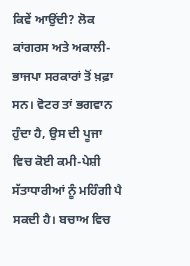ਕਿਵੇਂ ਆਉਂਦੀ? ਲੋਕ ਕਾਂਗਰਸ ਅਤੇ ਅਕਾਲੀ-ਭਾਜਪਾ ਸਰਕਾਰਾਂ ਤੋਂ ਖ਼ਫ਼ਾ ਸਨ। ਵੋਟਰ ਤਾਂ ਭਗਵਾਨ ਹੁੰਦਾ ਹੈ, ਉਸ ਦੀ ਪੂਜਾ ਵਿਚ ਕੋਈ ਕਮੀ-ਪੇਸ਼ੀ ਸੱਤਾਧਾਰੀਆਂ ਨੂੰ ਮਹਿੰਗੀ ਪੈ ਸਕਦੀ ਹੈ। ਬਚਾਅ ਵਿਚ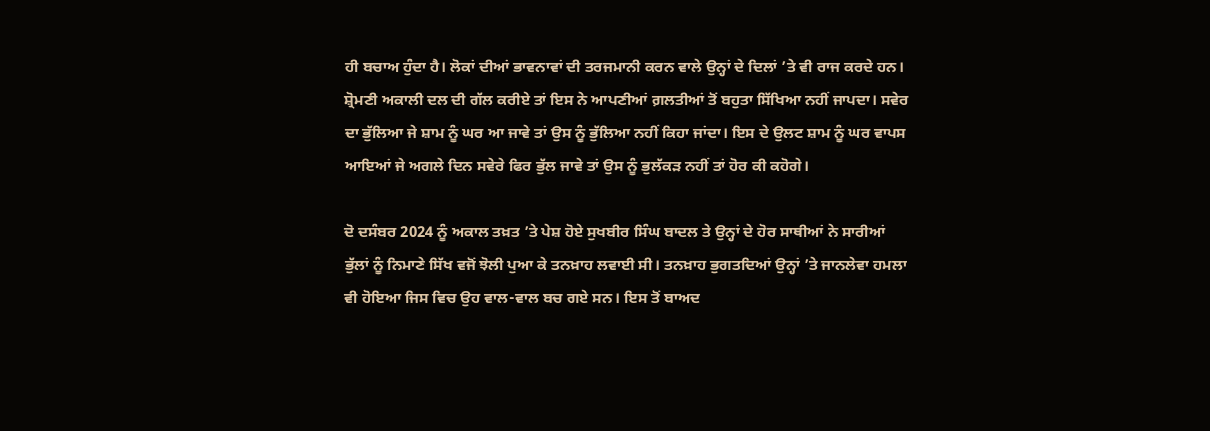ਹੀ ਬਚਾਅ ਹੁੰਦਾ ਹੈ। ਲੋਕਾਂ ਦੀਆਂ ਭਾਵਨਾਵਾਂ ਦੀ ਤਰਜਮਾਨੀ ਕਰਨ ਵਾਲੇ ਉਨ੍ਹਾਂ ਦੇ ਦਿਲਾਂ ’ਤੇ ਵੀ ਰਾਜ ਕਰਦੇ ਹਨ। ਸ਼੍ਰੋਮਣੀ ਅਕਾਲੀ ਦਲ ਦੀ ਗੱਲ ਕਰੀਏ ਤਾਂ ਇਸ ਨੇ ਆਪਣੀਆਂ ਗ਼ਲਤੀਆਂ ਤੋਂ ਬਹੁਤਾ ਸਿੱਖਿਆ ਨਹੀਂ ਜਾਪਦਾ। ਸਵੇਰ ਦਾ ਭੁੱਲਿਆ ਜੇ ਸ਼ਾਮ ਨੂੰ ਘਰ ਆ ਜਾਵੇ ਤਾਂ ਉਸ ਨੂੰ ਭੁੱਲਿਆ ਨਹੀਂ ਕਿਹਾ ਜਾਂਦਾ। ਇਸ ਦੇ ਉਲਟ ਸ਼ਾਮ ਨੂੰ ਘਰ ਵਾਪਸ ਆਇਆਂ ਜੇ ਅਗਲੇ ਦਿਨ ਸਵੇਰੇ ਫਿਰ ਭੁੱਲ ਜਾਵੇ ਤਾਂ ਉਸ ਨੂੰ ਭੁਲੱਕੜ ਨਹੀਂ ਤਾਂ ਹੋਰ ਕੀ ਕਹੋਗੇ।

ਦੋ ਦਸੰਬਰ 2024 ਨੂੰ ਅਕਾਲ ਤਖ਼ਤ ’ਤੇ ਪੇਸ਼ ਹੋਏ ਸੁਖਬੀਰ ਸਿੰਘ ਬਾਦਲ ਤੇ ਉਨ੍ਹਾਂ ਦੇ ਹੋਰ ਸਾਥੀਆਂ ਨੇ ਸਾਰੀਆਂ ਭੁੱਲਾਂ ਨੂੰ ਨਿਮਾਣੇ ਸਿੱਖ ਵਜੋਂ ਝੋਲੀ ਪੁਆ ਕੇ ਤਨਖ਼ਾਹ ਲਵਾਈ ਸੀ। ਤਨਖ਼ਾਹ ਭੁਗਤਦਿਆਂ ਉਨ੍ਹਾਂ ’ਤੇ ਜਾਨਲੇਵਾ ਹਮਲਾ ਵੀ ਹੋਇਆ ਜਿਸ ਵਿਚ ਉਹ ਵਾਲ-ਵਾਲ ਬਚ ਗਏ ਸਨ। ਇਸ ਤੋਂ ਬਾਅਦ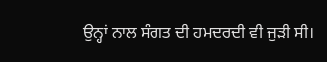ਉਨ੍ਹਾਂ ਨਾਲ ਸੰਗਤ ਦੀ ਹਮਦਰਦੀ ਵੀ ਜੁੜੀ ਸੀ।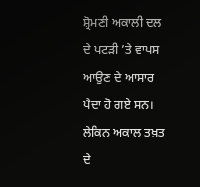ਸ਼੍ਰੋਮਣੀ ਅਕਾਲੀ ਦਲ ਦੇ ਪਟੜੀ ’ਤੇ ਵਾਪਸ ਆਉਣ ਦੇ ਆਸਾਰ ਪੈਦਾ ਹੋ ਗਏ ਸਨ। ਲੇਕਿਨ ਅਕਾਲ ਤਖ਼ਤ ਦੇ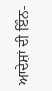ਆਦੇਸ਼ਾਂ ਦੀ ਇੰਨ-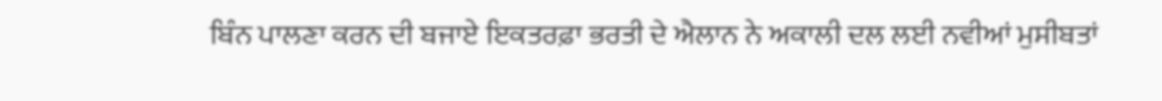ਬਿੰਨ ਪਾਲਣਾ ਕਰਨ ਦੀ ਬਜਾਏ ਇਕਤਰਫ਼ਾ ਭਰਤੀ ਦੇ ਐਲਾਨ ਨੇ ਅਕਾਲੀ ਦਲ ਲਈ ਨਵੀਆਂ ਮੁਸੀਬਤਾਂ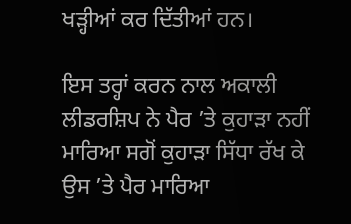ਖੜ੍ਹੀਆਂ ਕਰ ਦਿੱਤੀਆਂ ਹਨ।

ਇਸ ਤਰ੍ਹਾਂ ਕਰਨ ਨਾਲ ਅਕਾਲੀ ਲੀਡਰਸ਼ਿਪ ਨੇ ਪੈਰ ’ਤੇ ਕੁਹਾੜਾ ਨਹੀਂ ਮਾਰਿਆ ਸਗੋਂ ਕੁਹਾੜਾ ਸਿੱਧਾ ਰੱਖ ਕੇ ਉਸ ’ਤੇ ਪੈਰ ਮਾਰਿਆ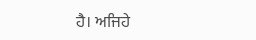ਹੈ। ਅਜਿਹੇ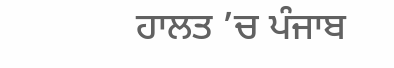ਹਾਲਤ ’ਚ ਪੰਜਾਬ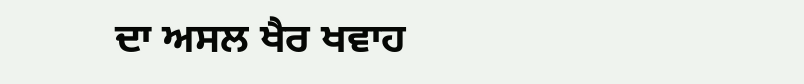ਦਾ ਅਸਲ ਖੈਰ ਖਵਾਹ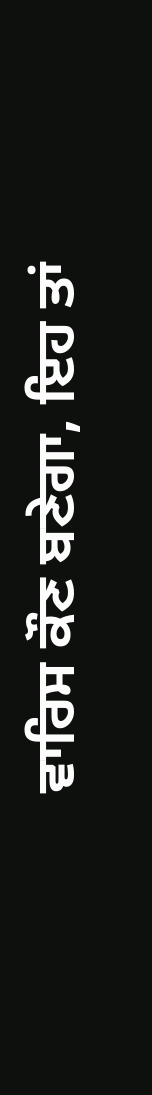ਵਾਰਿਸ ਕੌਣ ਬਣੇਗਾ, ਇਹ ਤਾਂ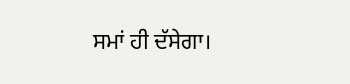ਸਮਾਂ ਹੀ ਦੱਸੇਗਾ।